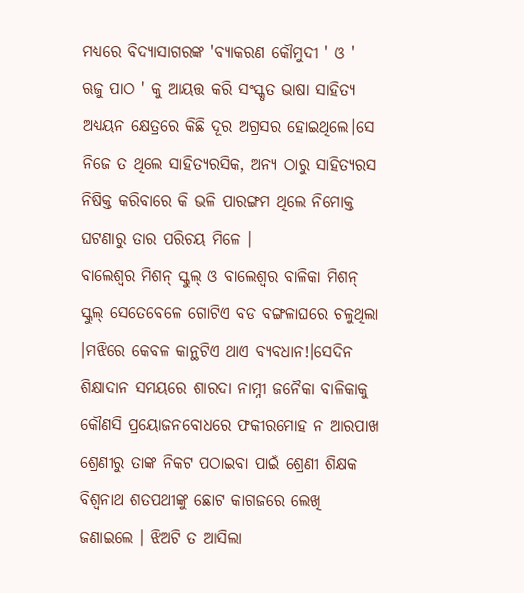ମଧ୍ଯରେ ବିଦ୍ଯାସାଗରଙ୍କ 'ବ୍ଯାକରଣ କୌମୁଦୀ ' ଓ ' ଋଜୁ ପାଠ ' କୁ ଆୟତ୍ତ କରି ସଂସ୍କୃତ ଭାଷା ସାହିତ୍ଯ ଅଧ୍ଯୟନ କ୍ଷେତ୍ରରେ କିଛି ଦୂର ଅଗ୍ରସର ହୋଇଥିଲେ।ସେ ନିଜେ ତ ଥିଲେ ସାହିତ୍ଯରସିକ, ଅନ୍ଯ ଠାରୁ ସାହିତ୍ଯରସ ନିଷିକ୍ତ କରିବାରେ କି ଭଳି ପାରଙ୍ଗମ ଥିଲେ ନିମୋକ୍ତ ଘଟଣାରୁ ତାର ପରିଚୟ ମିଳେ ।
ବାଲେଶ୍ବର ମିଶନ୍ ସ୍କୁଲ୍ ଓ ବାଲେଶ୍ବର ବାଳିକା ମିଶନ୍ ସ୍କୁଲ୍ ସେତେବେଳେ ଗୋଟିଏ ବଡ ବଙ୍ଗଳାଘରେ ଚଳୁଥିଲା ।ମଝିରେ କେବଳ କାନ୍ଥଟିଏ ଥାଏ ବ୍ଯବଧାନ!।ସେଦିନ ଶିକ୍ଷାଦାନ ସମୟରେ ଶାରଦା ନାମ୍ନୀ ଜନୈକା ବାଳିକାକୁ କୌଣସି ପ୍ରୟୋଜନବୋଧରେ ଫକୀରମୋହ ନ ଆରପାଖ ଶ୍ରେଣୀରୁ ତାଙ୍କ ନିକଟ ପଠାଇବା ପାଇଁ ଶ୍ରେଣୀ ଶିକ୍ଷକ ବିଶ୍ବନାଥ ଶତପଥୀଙ୍କୁ ଛୋଟ କାଗଜରେ ଲେଖି ଜଣାଇଲେ । ଝିଅଟି ତ ଆସିଲା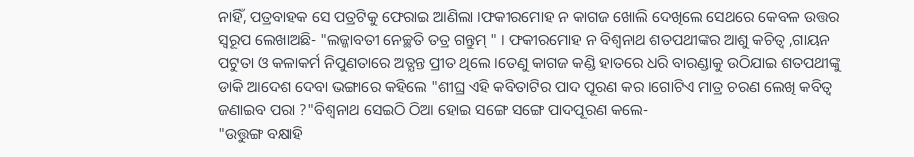ନାହିଁ, ପତ୍ରବାହକ ସେ ପତ୍ରଟିକୁ ଫେରାଇ ଆଣିଲା ।ଫକୀରମୋହ ନ କାଗଜ ଖୋଲି ଦେଖିଲେ ସେଥରେ କେବଳ ଉତ୍ତର ସ୍ବରୂପ ଲେଖାଅଛି- "ଲଜ୍ଜାବତୀ ନେଚ୍ଛତି ତତ୍ର ଗନ୍ତୁମ୍ " । ଫକୀରମୋହ ନ ବିଶ୍ବନାଥ ଶତପଥୀଙ୍କର ଆଶୁ କଚିତ୍ବ ,ଗାୟନ ପଟୁତା ଓ କଳାକର୍ମ ନିପୁଣତାରେ ଅତ୍ଯନ୍ତ ପ୍ରୀତ ଥିଲେ ।ତେଣୁ କାଗଜ କଣ୍ଡି ହାତରେ ଧରି ବାରଣ୍ଡାକୁ ଉଠିଯାଇ ଶତପଥୀଙ୍କୁ ଡାକି ଆଦେଶ ଦେବା ଭଙ୍ଗାରେ କହିଲେ "ଶୀଘ୍ର ଏହି କବିତାଟିର ପାଦ ପୂରଣ କର ।ଗୋଟିଏ ମାତ୍ର ଚରଣ ଲେଖି କବିତ୍ବ ଜଣାଇବ ପରା ?"ବିଶ୍ବନାଥ ସେଇଠି ଠିଆ ହୋଇ ସଙ୍ଗେ ସଙ୍ଗେ ପାଦପୂରଣ କଲେ-
"ଉତ୍ତୁଙ୍ଗ ବକ୍ଷାହି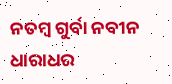ନତମ୍ବ ଗୁର୍ବା ନବୀନ ଧାରାଧର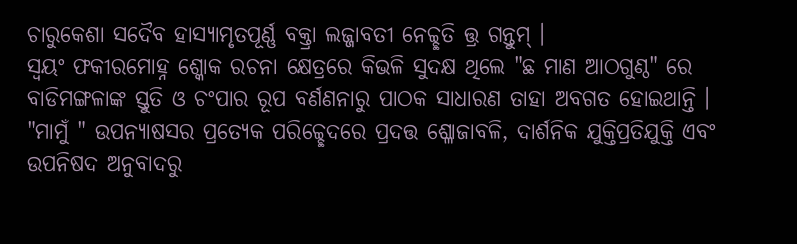ଚାରୁକେଶା ସଦୈବ ହାସ୍ଯାମୃତପୂର୍ଣ୍ଣ ବକ୍ତ୍ରା ଲଜ୍ଜାବତୀ ନେଚ୍ଚ୍ଛତି ତ୍ତ୍ର ଗନ୍ତୁମ୍ ।
ସ୍ବୟଂ ଫକୀରମୋହ୍ନ ଶ୍କୋକ ରଚନା କ୍ଷେତ୍ରରେ କିଭଳି ସୁଦକ୍ଷ ଥିଲେ "ଛ ମାଣ ଆଠଗୁଣ୍ଠ" ରେ ବାଡିମଙ୍ଗଳାଙ୍କ ସ୍ତୁତି ଓ ଚଂପାର ରୂପ ବର୍ଣଣନାରୁ ପାଠକ ସାଧାରଣ ତାହା ଅବଗତ ହୋଇଥାନ୍ତି । "ମାମୁଁ " ଉପନ୍ଯାଷସର ପ୍ରତ୍ଯେକ ପରିଚ୍ଚ୍ଛେଦରେ ପ୍ରଦତ୍ତ ଶ୍ଳୋଜାବଳି, ଦାର୍ଶନିକ ଯୁକ୍ତିପ୍ରତିଯୁକ୍ତି ଏବଂ ଉପନିଷଦ ଅନୁବାଦରୁ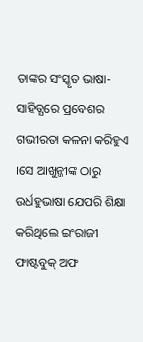ତାଙ୍କର ସଂସ୍କୃତ ଭାଷା-ସାହିତ୍ଯରେ ପ୍ରବେଶର ଗଭୀରତା କଳନା କରିହୁଏ ।ସେ ଆଖୁନ୍ଜୀଙ୍କ ଠାରୁ ଉର୍ଧହୁଭାଷା ଯେପରି ଶିକ୍ଷା କରିଥିଲେ ଇଂରାଜୀ ଫାଷ୍ଟବୁକ୍ ଅଫ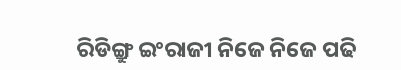ରିଡିଙ୍ଗ୍ରୁ ଇଂରାଜୀ ନିଜେ ନିଜେ ପଢି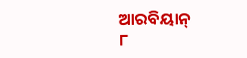ଆରବିୟାନ୍
୮